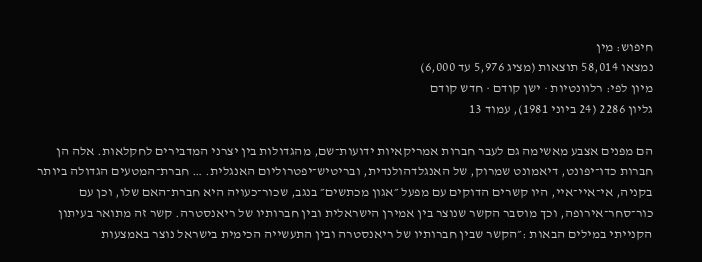חיפוש: מין
נמצאו 58,014 תוצאות (מציג 5,976 עד 6,000)
מיון לפי: רלוונטיות · ישן קודם · חדש קודם
גליון 2286 (24 ביוני 1981), עמוד 13

הם מפנים אצבע מאשימה גם לעבר חברות אמריקאיות ידועות־שם, מהגדולות בין יצרני המדבירים לחקלאות. אלה הן חברות כדו־יפונט, דיאמונט שמרוק, של האנגלדהולנדית, ובריטיש־יפטרוליום האנגלית. … חברת־המטעים הגדולה ביותר בקניה, אי־איי־איי, היו קשרים הדוקים עם מפעל ״אגון מכתשים״ בנגב, שכור־כעויה היא חברת־האם שלו, וכן עם כור־סחר־אירופה, וכך מוסבר הקשר שנוצר בין אמירן הישראלית ובין חברותיו של ריאנסטרה. קשר זה מתואר בעיתון הקנייתי במילים הבאות :״הקשר שבין חברותיו של ריאנסטרה ובין התעשייה הכימית בישראל נוצר באמצעות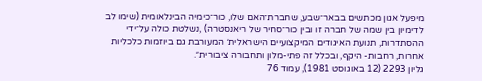מיפעל אגון מכתשים בבאר־שבע, שחברת־האם שלו, כור־כימיה הבינלאומית (שימו לב לדימיון בין שמה של חברה זו ובין כור־סחיר של ריאנסטרה) ,נשלטת כולה על־ידי ההסתדרות, תנועת האיגודים המיקצועיים הישראלית׳ המעורבת גם ביוזמות כלכליות אחרות, רחבות- היקף, ובכלל זה פתי-מלון ותחבורה ציבורית״.
גליון 2293 (12 באוגוסט 1981), עמוד 76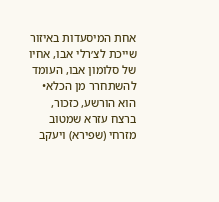אחת המיסעדות באיזור שייכת לצ׳רלי אבו, אחיו של סלומון אבו, העומד להשתחרר מן הכלא• הוא הורשע, כזכור, ברצח עזרא שמטוב מזרחי (שפירא) ויעקב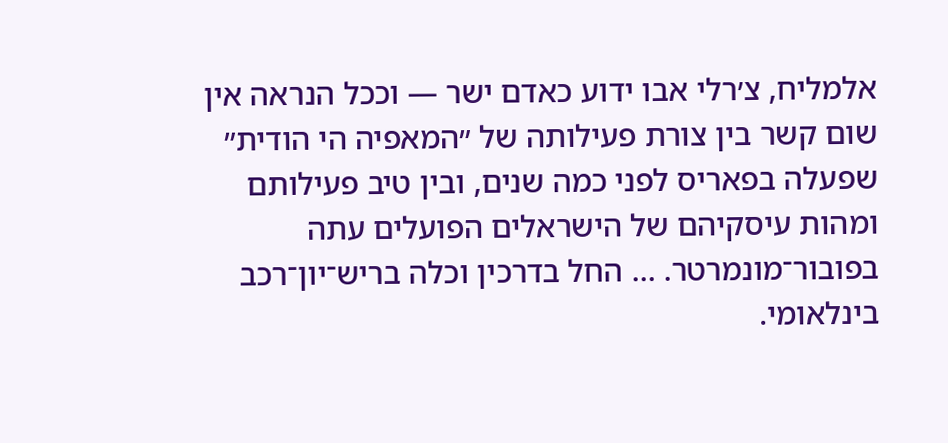אלמליח, צ׳רלי אבו ידוע כאדם ישר — וככל הנראה אין שום קשר בין צורת פעילותה של ״המאפיה הי הודית״ שפעלה בפאריס לפני כמה שנים, ובין טיב פעילותם ומהות עיסקיהם של הישראלים הפועלים עתה בפובור־מונמרטר. … החל בדרכין וכלה בריש־יון־רכב בינלאומי.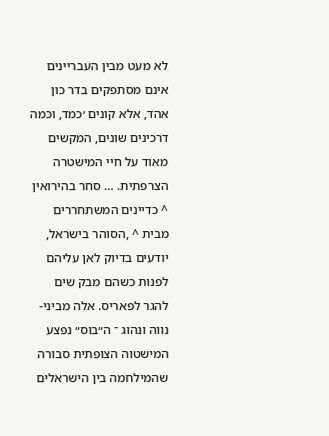לא מעט מבין העבריינים אינם מסתפקים בדר כון אהד, אלא קונים ׳כמד, וכמה דרכינים שונים, המקשים מאוד על חיי המישטרה הצרפתית. … סחר בהירואין ^ כדיינים המשתחררים מבית ^ ,הסוהר בישראל, יודעים בדיוק לאן עליהם לפנות כשהם מבק שים להגר לפאריס. אלה מביני- נווה ונהוג ־ ה״בוס״ נפצע המישטוה הצופתית סבורה שהמילחמה בין הישראלים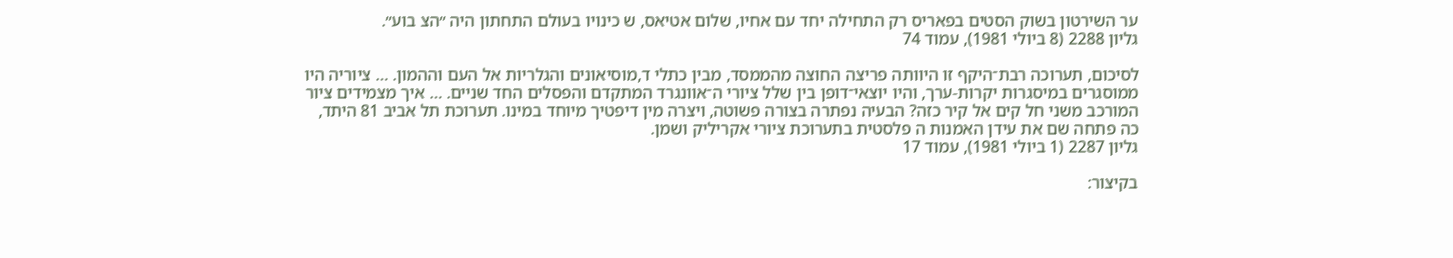ער השירטון בשוק הסטים בפאריס רק התחילה יחד עם אחיו, שלום אטיאס, ש כינויו בעולם התחתון היה ״הצ בוע״.
גליון 2288 (8 ביולי 1981), עמוד 74

לסיכום, תערוכה רבת־היקף זו היוותה פריצה החוצה מהממסד, מבין כתלי ד,מוסיאונים והגלריות אל העם וההמון. … ציוריה היו ממוסגרים במיסגרות יקרות-ערך, והיו יוצאי־דופן בין שלל ציורי ה־אוונגרד המתקדם והפסלים החד שניים. … איך מצמידים ציור המורכב משני חל קים אל קיר כזה? הבעיה נפתרה בצורה פשוטה, ויצרה מין דיפטיך מיוחד במינו. תערוכת תל אביב 81 היתד, כה פתחה שם את עידן האמנות ה פלסטית בתערוכת ציורי אקריליק ושמן.
גליון 2287 (1 ביולי 1981), עמוד 17

בקיצור: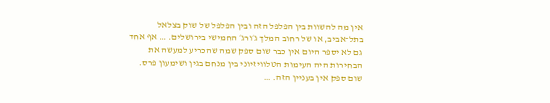אין מה להשוות בין הפלפל הזה ובין הפלפל של שוק בצלאל בתל־אביב, או של רחוב המלך ג׳ורג׳ החמישי בירושלים. … אף אחד גם לא יספר היום אין כבר שום ספק שמה שהכריע למעשה את הבחירות היה העימות הטלוויזיוני בין מנחם בגין ושימעון פרס. שום ספק אין בעניין הזה. …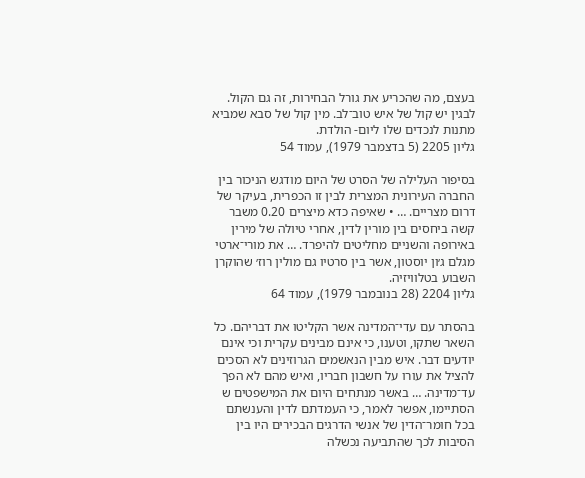בעצם, מה שהכריע את גורל הבחירות, זה גם הקול. לבגין יש קול של איש טוב־לב. מין קול של סבא שמביא מתנות לנכדים שלו ליום- הולדת.
גליון 2205 (5 בדצמבר 1979), עמוד 54

בסיפור העלילה של הסרט של היום מודגש הניכור בין החברה העירונית המצרית לבין זו הכפרית, בעיקר של דרום מצריים. … • שאיפה כדא מיצרים 0.20 משבר קשה ביחסים בין מורין לדין, אחרי טיולה של מירין באירופה והשניים מחליטים להיפרד. … את מורי־ארטי מגלם ג׳ון יוסטון, אשר בין סרטיו גם מולין רוז׳ שהוקרן השבוע בטלוויזיה.
גליון 2204 (28 בנובמבר 1979), עמוד 64

בהסתר עם עדי־המדינה אשר הקליטו את דבריהם. כל השאר שתקו, וטענו, כי אינם מבינים עקרית וכי אינם יודעים דבר. איש מבין הנאשמים הגרוזינים לא הסכים להציל את עורו על חשבון חבריו, ואיש מהם לא הפך עד־מדינה. … באשר מנתחים היום את המישפטים ש הסתיימו, אפשר לאמר, כי העמדתם לדין והענשתם בכל חומר־הדין של אנשי הדרגים הבכירים היו בין הסיבות לכך שהתביעה נכשלה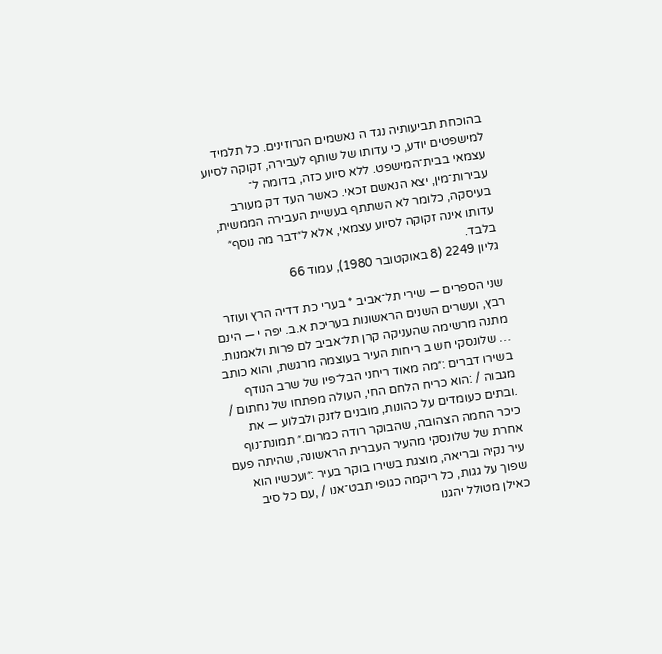בהוכחת תביעותיה נגד ה נאשמים הגרוזינים. כל תלמיד למישפטים יודע, כי עדותו של שותף לעבירה, זקוקה לסיוע עצמאי בבית־המישפט. ללא סיוע כזה, בדומה ל־ עבירות־מין, יצא הנאשם זכאי. כאשר העד דק מעורב בעיסקה, כלומר לא השתתף בעשיית העבירה הממשית, עדותו אינה זקוקה לסיוע עצמאי, אלא ל״דבר מה נוסף״ בלבד.
גליון 2249 (8 באוקטובר 1980), עמוד 66

שני הספרים — שירי תל־אביב * בערי כת דדיה הרץ ועוזר רבץ, ועשרים השנים הראשונות בעריכת א.ב. יפה י — הינם מתנה מרשימה שהעניקה קרן תל־אביב לם פרות ולאמנות. … שלונסקי חש ב ריחות העיר בעוצמה מרגשת, והוא כותב בשירו דברים :״מה מאוד ריחני הבל־פיו של שרב הנודף מגבוה / :הוא כריח הלחם החי, העולה מפתחו של נחתום / .ובתים כעומדים על כהונות, מובנים לזנק ולבלוע — את כיכר החמה הצהובה, שהבוקר רודה כמרום.״ תמונת־נוף אחרת של שלונסקי מהעיר העברית הראשונה, שהיתה פעם עיר נקיה ובריאה, מוצגת בשירו בוקר בעיר :״ועכשיו הוא שפוך על גגות, כל ריקמה כגופי תבט־אנו / ,עם כל סיב כאילן מטולל יהגנו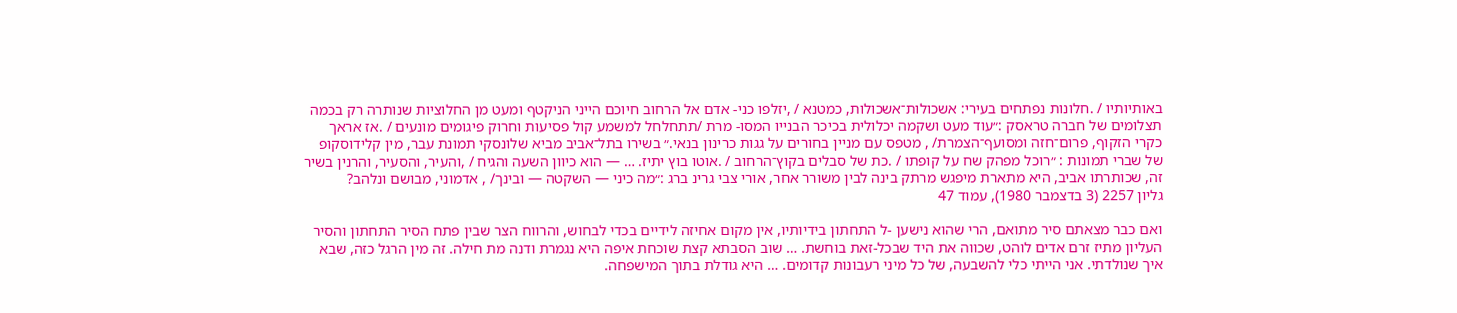באותיותיו / .חלונות נפתחים בעירי: אשכולות־אשכולות, כמטנא / ,יזלפו כני- אדם אל הרחוב חיוכם הייני הניקטף ומעט מן החלוציות שנותרה רק בכמה תצלומים של חברה טראסק :״עוד מעט ושקמה יכלולית בכיכר הבנייו המסו- מרת /תתחלחל למשמע קול פסיעות וחרוק פיגומים מונעים / .אז אראך כקרי הזקוף, פרום־חזה ומסועף־הצמרת/ , מטפס עם מניין בחורים על גגות כרינון בנאי.״ בשירו בתל־אביב מביא שלונסקי תמונת עבר, מין קלידוסקופ של שברי תמונות : ״רוכל מפהק שח על קופתו / .כת של סבלים בקוץ־הרחוב / .אוטו בוץ יתיז. … — הוא כיוון השעה והגיח / ,והעיר, והסעיר, והרנין בשיר זה, שכותרתו אביב, היא מתארת מיפגש מרתק בינה לבין משורר אחר, אורי צבי גרינ ברג :״מה כיני — השקטה — ובינך/ , אדמוני, מבושם ונלהב?
גליון 2257 (3 בדצמבר 1980), עמוד 47

ואם כבר מצאתם סיר מתואם, הרי שהוא נישען -ל התחתון בידיותיו, אין מקום אחיזה לידיים בכדי לבחוש, והרווח הצר שבין פתח הסיר התחתון והסיר העליון מתיז זרם אדים לוהט, שכווה את היד שבכל-זאת בוחשת. … שוב הסבתא קצת שוכחת איפה היא נגמרת ודנה מת חילה. זה מין הרגל כזה, שבא איך שנולדתי. אני הייתי כלי להשבעה, של כל מיני רעבונות קדומים. … היא גודלת בתוך המישפחה.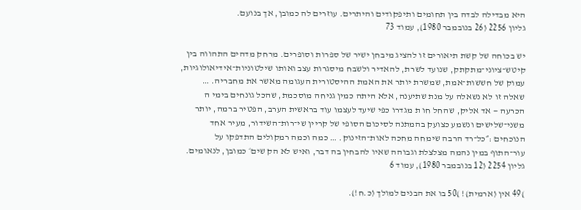היא מבדילה לבדה בין תחומים ותיפקודים והיתרים. עוזרים לה כמובן, אך בנועם.
גליון 2256 (26 בנובמבר 1980), עמוד 73

יש בכוחה של קשת תיאורים זו להציג מיבחן ישיר של ספרות וסופרים. מרחק מדהים התהווה בין קיטש־ציוני־מתקתק, שנועד לשרת, להאדיר ולשבח מיסגרות עצב ואותו שילטוניות־אידיאולוגיות, עמוק של חששות־אמת, שמשרת יותר את האמת ההיסטורית העגומה מאשר את מחבריה. … שאלה זו לא נשאלה על מנת שתיענה, אלא היתה כמין גניחה מוסכמת, שהכל גונחים בימי ה הכרעה — אד אליק, שהחל חו ת מגדרו כפי שיעד לעצמו עוד בראשית הערב, הפטיר ברמה, יותר משני־שלישים ונשמע כצועק בהמתנה לסיכום הסופי של קריין שי־רות־השידור, מעיר אחד הנוכחים :״כל־רד הרבה שימחה מחכה לאות־הזינוק. … כמה וכמה רמקולים התדפקו על עור־התוף במין נהמה מצלצלת וגבוהה שאיו להבחין בה דבר, ואיש לא הק שים׳ כמובן, לנאומים.
גליון 2254 (12 בנובמבר 1980), עמוד 6

)49 אין (ארמית)! )50 בו את הבנים למולך (כ.ח!).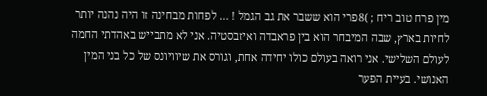מין פרח טוב ריח ; )8פרי הוא ששבר את גב הגמל ! … לפחות מבחינה זו היה נהנה יותר לחיות בארץ, שבה המיבחר הוא בין פראבדה ואיזבסטיה. אני לא מתבייש באהדתי החמה לעולם השלישי. אני רואה בעולם כולו יחידה אחת, וגורס את שיוויונס של כל בני המין האנושי. בעיית הפער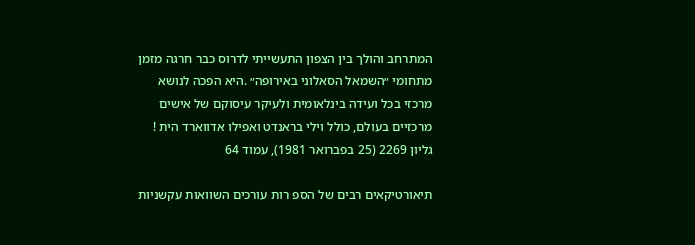המתרחב והולך בין הצפון התעשייתי לדרוס כבר חרגה מזמן מתחומי ״השמאל הסאלוני באירופה״ .היא הפכה לנושא מרכזי בכל ועידה בינלאומית ולעיקר עיסוקם של אישים מרכזיים בעולם, כולל וילי בראנדט ואפילו אדווארד הית !
גליון 2269 (25 בפברואר 1981), עמוד 64

תיאורטיקאים רבים של הספ רות עורכים השוואות עקשניות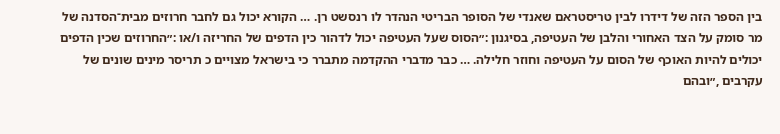בין הספר הזה של דידרו לבין טריסטראם שאנדי של הסופר הבריטי הנהדר לו רנסשט רן. … הקורא יכול גם לחבר חרוזים מבית־הסדנה של מר סומק על הצד האחורי והלבן של העטיפה, בסיגנון :״הסוס שעל העטיפה יכול לדהור כין הדפים של החריזה ו/או :״החרוזים שכין הדפים יכולים להיות האוכף של הסום על העטיפה וחוזר חלילה. … כבר מדברי ההקדמה מתברר כי בישראל מצויים כ תריסר מינים שונים של עקרבים ,״ובהם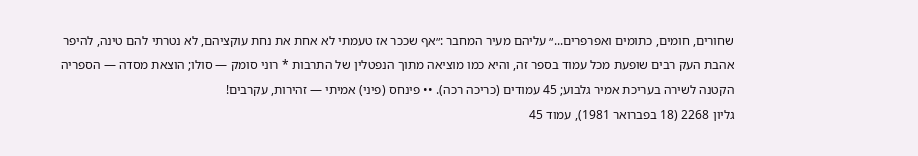שחורים, חומים, כתומים ואפרפרים...״ עליהם מעיר המחבר :״אף שככר אז טעמתי לא אחת את נחת עוקציהם, לא נטרתי להם טינה, להיפר אהבת העק רבים שופעת מכל עמוד בספר זה, והיא כמו מוציאה מתוך הנפטלין של התרבות * רוני סומק — סולו; הוצאת מסדה — הספריה הקטנה לשירה בעריכת אמיר גלבוע; 45 עמודים (כריכה רכה). •• פינחס (פיני) אמיתי — זהירות, עקרבים!
גליון 2268 (18 בפברואר 1981), עמוד 45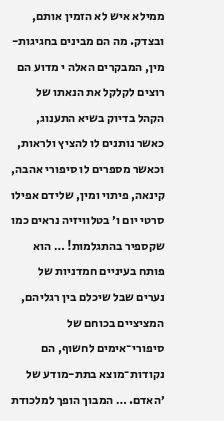ממילא איש לא הזמין אותם, ובצדק. מה הם מבינים בחגיגות-מין, המבקרים האלה י מדוע הם רוצים לקלקל את הנאתו של הקהל בדיוק בשיא התענוג, כאשר נותנים לו להציץ ולראות, וכאשר מספרים לו סיפורי אהבה, קינאה, פיתוי ומין, שלידם אפילו סרטי יום ו׳ בטלוויזיה נראים כמו שקספיר בהתגלמות! … הוא פותח בעיניים חמדניות של נערים שבל שיכלם בין רגליהם, המציציים בכוחם של סיפורי־אימים לחשוף, הם נקודות־מוצא בתת-מודע של ׳האדם. … המבוך הופך למלכודת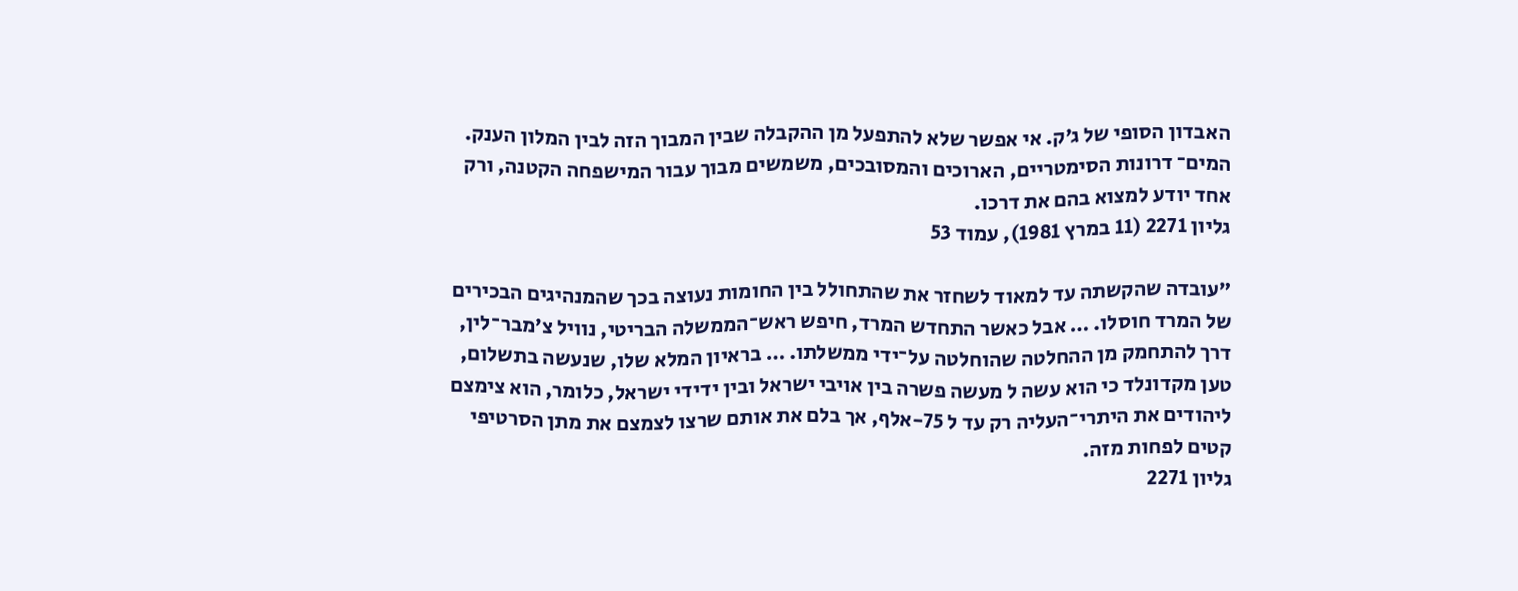האבדון הסופי של ג׳ק. אי אפשר שלא להתפעל מן ההקבלה שבין המבוך הזה לבין המלון הענק. המים־ דרונות הסימטריים, הארוכים והמסובכים, משמשים מבוך עבור המישפחה הקטנה, ורק אחד יודע למצוא בהם את דרכו.
גליון 2271 (11 במרץ 1981), עמוד 53

״עובדה שהקשתה עד למאוד לשחזר את שהתחולל בין החומות נעוצה בכך שהמנהיגים הבכירים של המרד חוסלו. … אבל כאשר התחדש המרד, חיפש ראש־הממשלה הבריטי, נוויל צ׳מבר־לין, דרך להתחמק מן ההחלטה שהוחלטה על־ידי ממשלתו. … בראיון המלא שלו, שנעשה בתשלום, טען מקדונלד כי הוא עשה ל מעשה פשרה בין אויבי ישראל ובין ידידי ישראל, כלומר, הוא צימצם ליהודים את היתרי־העליה רק עד ל 75-אלף, אך בלם את אותם שרצו לצמצם את מתן הסרטיפי קטים לפחות מזה.
גליון 2271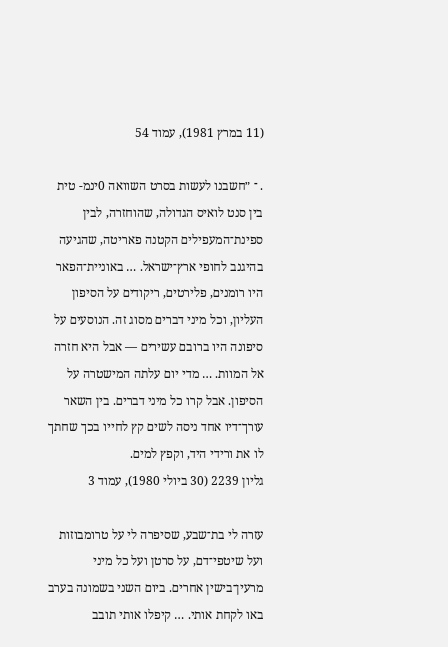(11 במרץ 1981), עמוד 54

. ־ ״חשבנו לעשות בסרט השוואה 0ינמ- טית בין סנט לואיס הגדולה, שהוחזרה, לבין ספינת־המעפילים הקטנה פאריטה, שהגיעה בהיגנב לחופי ארץ־ישראל. … באוניית־הפאר היו רומנים, פלירטים, ריקודים על הסיפון העליון, וכל מיני דברים מסוג זה. הנוסעים על סיפונה היו ברובם עשירים — אבל היא חזרה אל המוות. … מדי יום עלתה המישטרה על הסיפון. אבל קרו כל מיני דברים. בין השאר עורך־דיו אחד ניסה לשים קץ לחייו בכך שחתך לו את ורידי היד, וקפץ למים.
גליון 2239 (30 ביולי 1980), עמוד 3

עזרה לי בת־שבע, שסיפרה לי על טרומבוזות ועל שיטפי־דם, על סרטן ועל כל מיני מרעין־בישין אחרים. ביום השני בשמונה בערב באו לקחת אותי. … קיפלו אותי תובב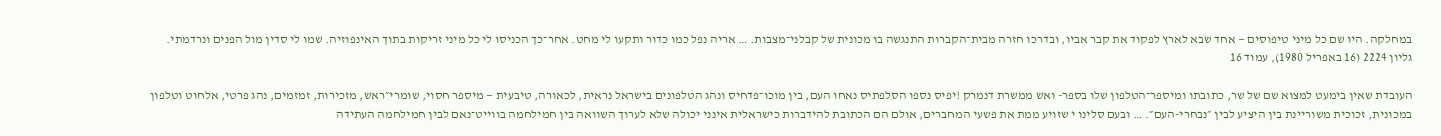במחלקה. היו שם כל מיני טיפוסים — אחד שבא לארץ לפקוד את קבר אביו, ובדרכו חזרה מבית־הקברות התנגשה בו מכונית של קבלני־מצבות. … אריה נפל כמו כדור ותקעו לי מחט. אחר־כך הכניסו לי כל מיני זריקות בתוך האינפוזיה. שמו לי סדין מול הפנים ונרדמתי.
גליון 2224 (16 באפריל 1980), עמוד 16

העובדת שאין בימעט למצוא שם של שר, כתובתו ומיספר־הטלפון שלו בספר- ואש ממשרת דנמרק !יפיס נספו הסלפתיס נאחו העם, בין מוכו־פדחיס ונהג הטלפונים בישראל נראית, לכאורה, טיבעית — מיספר חסוי, שומרי״ראש, מזכירות, זמזמים, נהג פרטי, אלחוט וטלפון במכונית, זכוכית משוריינת בין היציע לבין ״נבחרי-העם״. … ובעם סלינו י שזויע ממת את פשעי המחברים, אולם הם הכתובת להידברות כישראלית אינני יכולה שלא לערוך השוואה בין חמילחמה בווייט־נאם לבין חמילחמה העתידה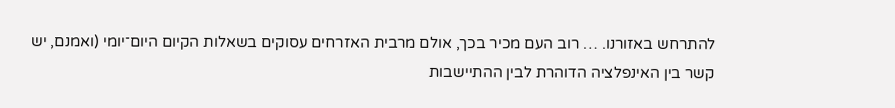להתרחש באזורנו. … רוב העם מכיר בכך, אולם מרבית האזרחים עסוקים בשאלות הקיום היום־יומי (ואמנם, יש קשר בין האינפלציה הדוהרת לבין ההתיישבות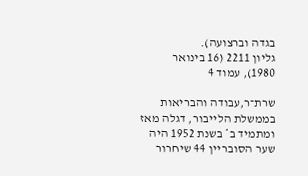בגדה וברצועה).
גליון 2211 (16 בינואר 1980), עמוד 4

שרת־ר,עבודה והבריאות בממשלת הלייבור, דגלה מאז ומתמיד ב* בשנת 1952 היה שער הסובריין 44 שיחרור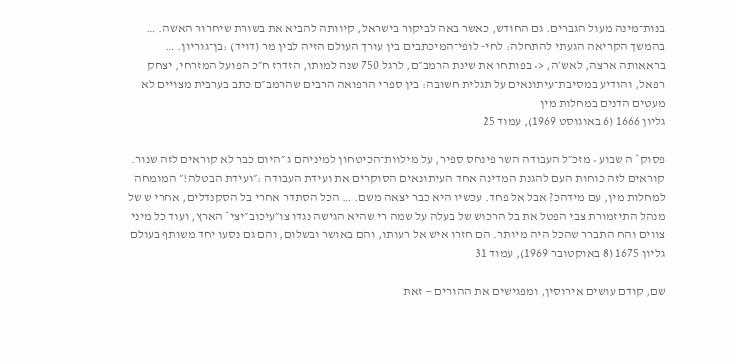בנות־מינה מעול הגברים. גם החודש, כאשר באה לביקור בישראל, קיוותה להביא את בשורת שיחרור האשה. … בהמשך הקריאה הגעתי להתחלה: לחי- לופי־המיכתבים בין עורך העולם הזיה לבין מר (דויד) :בן־גוריון. … בראאותה ארצה, לאש׳ה, <• בפותחו את שינת הרמב״ם, לרגל 750 שנה למותו, הזדרז ח״כ הפועל המזרחי, יצחק רפאל, והודיע במסיבת־עיתונאים על תגלית חשובה: בין ספרי הרפואה הרבים שהרמב״ם כתב בערבית מצויים לא מעטים הדנים במחלות מין
גליון 1666 (6 באוגוסט 1969), עמוד 25

פסוק* ה שבוע • מזכ״ל העבודה השר פינחס ספיר, על מילוות־הכיטחון למיניהם ג ״היום כבר לא קוראים לזה שנור. קוראים לזה כוחות העם להגנת המדינה אחד העיתונאים הסוקרים את ועידת העבודה :״ועידת הבטלה!״ המומחה למחלות מין, עם מידהכ? אבל אל פחד. עכשיו היא כבר יצאה משם. … הכל הסתדר אחרי בל הסקנדלים, אחרי ש של מנהל התיזמורת צבי הפטל את בל הרכוש של בעלה על שמה רי שהיא הגישה נגדו צו״עיכוב״יצי* הארץ, ועוד כל מיני צווים והח התברר שהכל היה מיותר. הם חזרו איש אל רעותו, והם באושר ובשלום, והם גם נסעו יחד משותף בעולם
גליון 1675 (8 באוקטובר 1969), עמוד 31

שם, קודם עושים אירוסין, ומפגישים את ההורים — זאת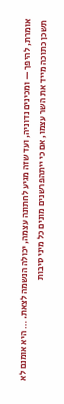אומרת, להיפך — ומכינים נדוניה, ועד שזה מגיע לחתונה עצמה, יכולה הנשמה לצאת. … היא אומנם לא תשכן כתוכה מייד את השר עצמו, אם כי ייתהפרשנים מונים כל מיני סיבות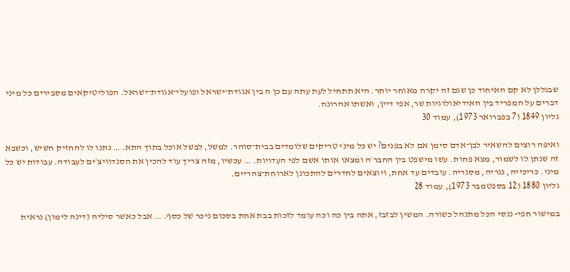שבגללן לא קם האיחוד כן שגם זה יקרה מאוחר יותר. היא תתחיל לעת עתה עם כן ה בין אגודת־ישראל ופועלי־אגודת־ישראל. הפוליטיקאים מסבירים כל מיני דברים על המפריד בין האידיאולוגיות שר, אפי דיין, ואשתו אהרונה.
גליון 1849 (7 בפברואר 1973), עמוד 30

ואיפה רוצים להשאיר לבן־אדם סימן אם לא בפנים? יש כל מיני טריקים שלומדים בבית־סוהר. למשל, לבשל אוכל בתוך התא. … נתנו לו להחזיק חשיש, וכשבא זה שנתן לו לשמור, מצא פחות. עשו מישפט בין החבר׳ה ומצאו אותו אשם לפי העדויות. … עכשיו, מזה צריך עוד להכין את הסנדוויצ׳ים לעבודה. עבודות יש כל מיני. כריכייה, נגריה, מסגריה. עובדים עד אחת, ויוצאים לחדרים להתכונן לארוחת־צהריים.
גליון 1880 (12 בספטמבר 1973), עמוד 28

במישור חפי- ננסי הכל מתנהל כשורה. המשין לבזבז, אתה בין כה וכה עומד לזכות בבת אחת בסכום ניכר של כסף. … אבל כאשר סיליה (דינה לימון) נראית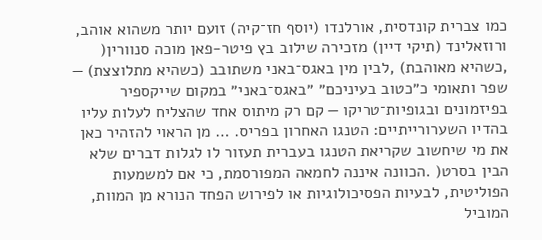כמו צברית קונדסית, אורלנדו (יוסף חז־קיה) זועם יותר משהוא אוהב, ורוזאלינד (תיקי דיין) מזכירה שילוב בץ פיטר-פאן מוכה סנוורין( ,כשהיא מאוהבת) ,לבין מין באגס־באני משתובב (כשהיא מתלוצצת) — שפר ותאומי כ״כטוב בעיניכם״ ״באגס־באני״ במקום שייקספיר בפיזמונים ובגופיות־טריקו — קם רק מיתוס אחד שהצליח לעלות עליו בהדיו השערורייתיים: הטנגו האחרון בפריס. … מן הראוי להזהיר כאן את מי שיחשוב שקריאת הטנגו בעברית תעזור לו לגלות דברים שלא הבין בסרט( .הכוונה איננה לחמאה המפורסמת, כי אם למשמעות הפוליטית, לבעיות הפסיכולוגיות או לפירוש הפחד הנורא מן המוות, המוביל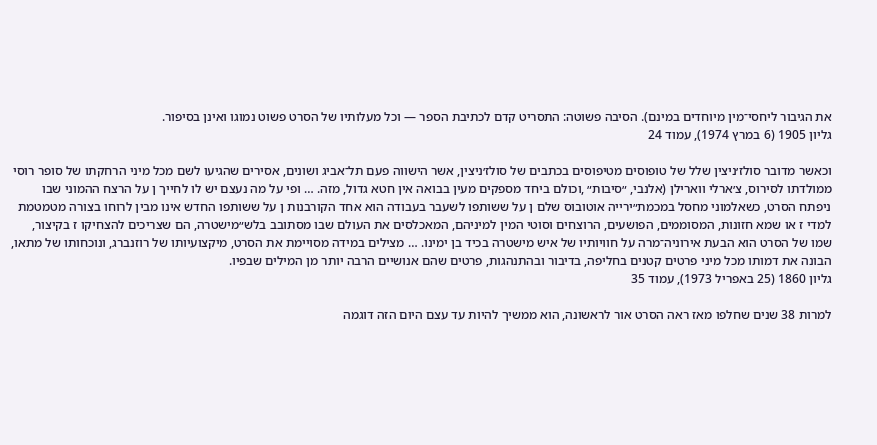את הגיבור ליחסי־מין מיוחדים במינם). הסיבה פשוטה: התסריט קדם לכתיבת הספר — וכל מעלותיו של הסרט פשוט נמוגו ואינן בסיפור.
גליון 1905 (6 במרץ 1974), עמוד 24

וכאשר מדובר סולז׳ניצין שלל של טופוסים מטיפוסים בכתבים של סולז׳ניצין, אשר הישווה פעם תל־אביג ושונים, אסירים שהגיעו לשם מכל מיני הרחקתו של סופר רוסי ממולדתו לסירוס, צ׳ארלי ווארילן (אלנבי, ״סיבות״ ,וכולם ביחד מספקים מעין בבואה אין חטא גדול, מזה. … ופי על מה נעצם יש לו לחייך ן על הרצח ההמוני שבו ניפתח הסרט, כשאלמוני מחסל במכמת״ירייה אוטובוס שלם ן על ששותפו לשעבר בעבודה הוא אחד הקורבנות ן על ששותפו החדש אינו מבין לרוחו בצורה מטמטמת למדי ז או שמא חזונות, המסוממים, הפושעים, הרוצחים וסוטי המין למיניהם, המאכלסים את העולם שבו מסתובב בלש״מישטרה, הם שצריכים להצחיקו ז בקיצור, שמו של הסרט הוא הבעת אירוניה־מרה על חוויותיו של איש מישטרה בכיד בן ימינו. … מצילים במידה מסויימת את הסרט, מיקצועיותו של רוזנברג, ונוכחותו של מתאו, הבונה את דמותו מכל מיני פרטים קטנים בחליפה, בדיבור ובהתנהגות, פרטים שהם אנושיים הרבה יותר מן המילים שבפיו.
גליון 1860 (25 באפריל 1973), עמוד 35

למרות 38 שנים שחלפו מאז ראה הסרט אור לראשונה, הוא ממשיך להיות עד עצם היום הזה דוגמה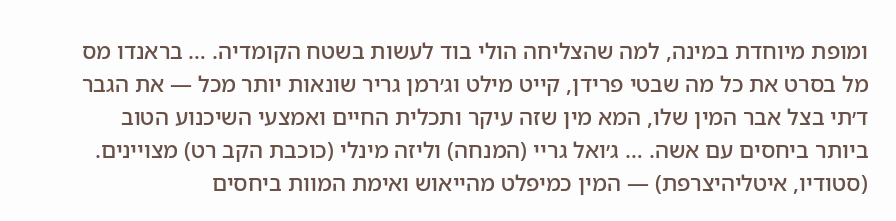ומופת מיוחדת במינה, למה שהצליחה הולי בוד לעשות בשטח הקומדיה. … בראנדו מס מל בסרט את כל מה שבטי פרידן, קייט מילט וג׳רמן גריר שונאות יותר מכל — את הגבר ד׳תי בצל אבר המין שלו, המא מין שזה עיקר ותכלית החיים ואמצעי השיכנוע הטוב ביותר ביחסים עם אשה. … ג׳ואל גריי (המנחה) וליזה מינלי (כוכבת הקב רט) מצויינים. (סטודיו, איטליהיצרפת) — המין כמיפלט מהייאוש ואימת המוות ביחסים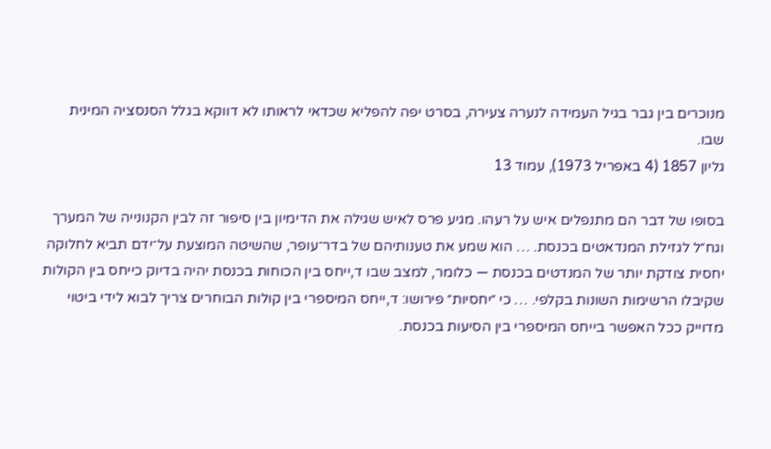מנוכרים בין גבר בגיל העמידה לנערה צעירה, בסרט יפה להפליא שכדאי לראותו לא דווקא בגלל הסנסציה המינית שבו.
גליון 1857 (4 באפריל 1973), עמוד 13

בסופו של דבר הם מתנפלים איש על רעהו. מגיע פרס לאיש שגילה את הדימיון בין סיפור זה לבין הקנונייה של המערך וגח״ל לגזילת המנדאטים בכנסת. … הוא שמע את טענותיהם של בדר־עופר, שהשיטה המוצעת על־ידם תביא לחלוקה יחסית צודקת יותר של המנדטים בכנסת — כלומר, למצב שבו ד,ייחס בין הכוחות בכנסת יהיה בדיוק כייחס בין הקולות שקיבלו הרשימות השונות בקלפי. … כי ״יחסיות״ פירושו: ד,ייחס המיספרי בין קולות הבוחרים צריך לבוא לידי ביטוי מדוייק ככל האפשר בייחס המיספרי בין הסיעות בכנסת.